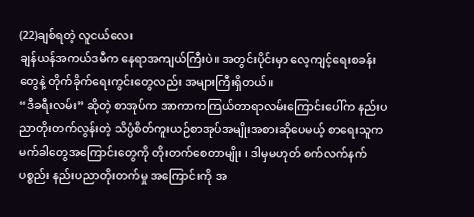(22)ချစ်ရတဲ့ လူငယ်လေး
ချန်ယန်အကယ်ဒမီက နေရာအကျယ်ကြီးပဲ။ အတွင်းပိုင်းမှာ လေ့ကျင့်ရေးစခန်းတွေနဲ့ တိုက်ခိုက်ရေးကွင်းတွေလည်း အများကြီးရှိတယ်။
“ဒီခရီးလမ်း” ဆိုတဲ့ စာအုပ်က အာကာကကြယ်တာရာလမ်းကြောင်းပေါ်က နည်းပညာတိုးတက်လွန်းတဲ့ သိပ္ပံစိတ်ကူးယဉ်စာအုပ်အမျိုးအစားဆိုပေမယ့် စာရေးသူက မက်ခါတွေအကြောင်းတွေကို တိုးတက်စေတာမျိုး ၊ ဒါမှမဟုတ် စက်လက်နက်ပစ္စည်း နည်းပညာတိုးတက်မှု အကြောင်းကို အ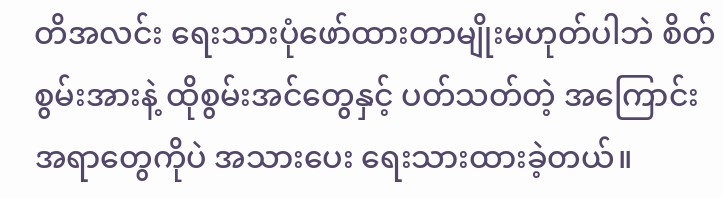တိအလင်း ရေးသားပုံဖော်ထားတာမျိုးမဟုတ်ပါဘဲ စိတ်စွမ်းအားနဲ့ ထိုစွမ်းအင်တွေနှင့် ပတ်သတ်တဲ့ အကြောင်းအရာတွေကိုပဲ အသားပေး ရေးသားထားခဲ့တယ်။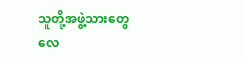သူတို့အဖွဲ့သားတွေ လေ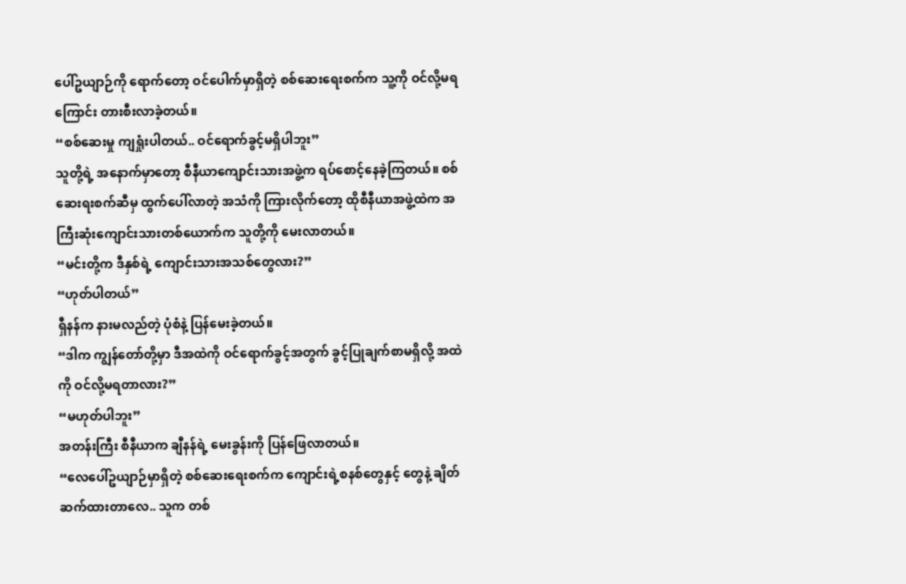ပေါ်ဥယျာဉ်ကို ရောက်တော့ ဝင်ပေါက်မှာရှိတဲ့ စစ်ဆေးရေးစက်က သူ့ကို ဝင်လို့မရကြောင်း တားစီးလာခဲ့တယ်။
“စစ်ဆေးမှု ကျရှုံးပါတယ်.. ဝင်ရောက်ခွင့်မရှိပါဘူး”
သူတို့ရဲ့ အနောက်မှာတော့ စီနီယာကျောင်းသားအဖွဲ့က ရပ်စောင့်နေခဲ့ကြတယ်။ စစ်ဆေးရးစက်ဆီမှ ထွက်ပေါ်လာတဲ့ အသံကို ကြားလိုက်တော့ ထိုစီနီယာအဖွဲ့ထဲက အကြီးဆုံးကျောင်းသားတစ်ယောက်က သူတို့ကို မေးလာတယ်။
“မင်းတို့က ဒီနှစ်ရဲ့ ကျောင်းသားအသစ်တွေလား?”
“ဟုတ်ပါတယ်”
ရှီနန်က နားမလည်တဲ့ ပုံစံနဲ့ ပြန်မေးခဲ့တယ်။
“ဒါက ကျွန်တော်တို့မှာ ဒီအထဲကို ဝင်ရောက်ခွင့်အတွက် ခွင့်ပြုချက်စာမရှိလို့ အထဲကို ဝင်လို့မရတာလား?”
“မဟုတ်ပါဘူး”
အတန်းကြီး စီနီယာက ချီနန်ရဲ့ မေးခွန်းကို ပြန်ဖြေလာတယ်။
“လေပေါ်ဥယျာဉ်မှာရှိတဲ့ စစ်ဆေးရေးစက်က ကျောင်းရဲ့စနစ်တွေနှင့် တွေနဲ့ ချိတ်ဆက်ထားတာလေ.. သူက တစ်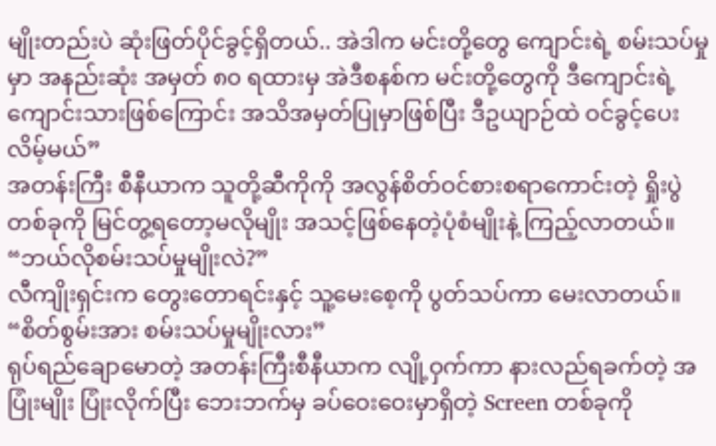မျိုးတည်းပဲ ဆုံးဖြတ်ပိုင်ခွင့်ရှိတယ်.. အဲဒါက မင်းတို့တွေ ကျောင်းရဲ့ စမ်းသပ်မှုမှာ အနည်းဆုံး အမှတ် ၈၀ ရထားမှ အဲဒီစနစ်က မင်းတို့တွေကို ဒီကျောင်းရဲ့ ကျောင်းသားဖြစ်ကြောင်း အသိအမှတ်ပြုမှာဖြစ်ပြီး ဒီဥယျာဉ်ထဲ ဝင်ခွင့်ပေးလိမ့်မယ်”
အတန်းကြီး စီနီယာက သူတို့ဆီကိုကို အလွန်စိတ်ဝင်စားစရာကောင်းတဲ့ ရှိုးပွဲတစ်ခုကို မြင်တွ့ရတော့မလိုမျိုး အသင့်ဖြစ်နေတဲ့ပုံစံမျိုးနဲ့ ကြည့်လာတယ်။
“ဘယ်လိုစမ်းသပ်မှုမျိုးလဲ?”
လီကျိုးရှင်းက တွေးတောရင်းနှင့် သူ့မေးစေ့ကို ပွတ်သပ်ကာ မေးလာတယ်။
“စိတ်စွမ်းအား စမ်းသပ်မှုမျိုးလား”
ရုပ်ရည်ချောမောတဲ့ အတန်းကြီးစီနီယာက လျို့ဝှက်ကာ နားလည်ရခက်တဲ့ အပြုံးမျိုး ပြုံးလိုက်ပြီး ဘေးဘက်မှ ခပ်ဝေးဝေးမှာရှိတဲ့ Screen တစ်ခုကို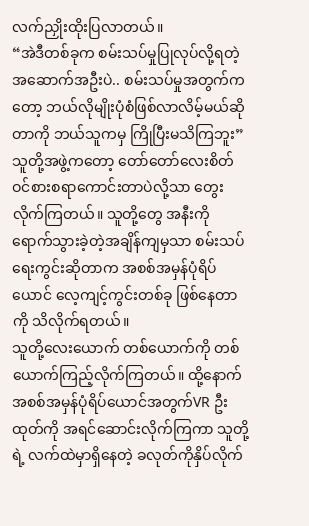လက်ညှိုးထိုးပြလာတယ်။
“အဲဒီတစ်ခုက စမ်းသပ်မှုပြုလုပ်လို့ရတဲ့ အဆောက်အဦးပဲ.. စမ်းသပ်မှုအတွက်ကတော့ ဘယ်လိုမျိုးပုံစံဖြစ်လာလိမ့်မယ်ဆိုတာကို ဘယ်သူကမှ ကြိုပြီးမသိကြဘူး”
သူတို့အဖွဲ့ကတော့ တော်တော်လေးစိတ်ဝင်စားစရာကောင်းတာပဲလို့သာ တွေးလိုက်ကြတယ်။ သူတို့တွေ အနီးကို ရောက်သွားခဲ့တဲ့အချိန်ကျမှသာ စမ်းသပ်ရေးကွင်းဆိုတာက အစစ်အမှန်ပုံရိပ်ယောင် လေ့ကျင့်ကွင်းတစ်ခု ဖြစ်နေတာကို သိလိုက်ရတယ်။
သူတို့လေးယောက် တစ်ယောက်ကို တစ်ယောက်ကြည့်လိုက်ကြတယ်။ ထို့နောက် အစစ်အမှန်ပုံရိပ်ယောင်အတွက်VR ဦးထုတ်ကို အရင်ဆောင်းလိုက်ကြကာ သူတို့ရဲ့ လက်ထဲမှာရှိနေတဲ့ ခလုတ်ကိုနှိပ်လိုက်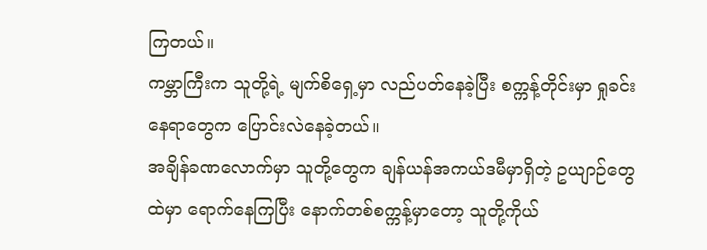ကြတယ်။
ကမ္ဘာကြီးက သူတို့ရဲ့ မျက်စိရှေ့မှာ လည်ပတ်နေခဲ့ပြီး စက္ကန့်တိုင်းမှာ ရှုခင်းနေရာတွေက ပြောင်းလဲနေခဲ့တယ်။
အချိန်ခဏလောက်မှာ သူတို့တွေက ချန်ယန်အကယ်ဒမီမှာရှိတဲ့ ဥယျာဉ်တွေထဲမှာ ရောက်နေကြပြီး နောက်တစ်စက္ကန့်မှာတော့ သူတို့ကိုယ်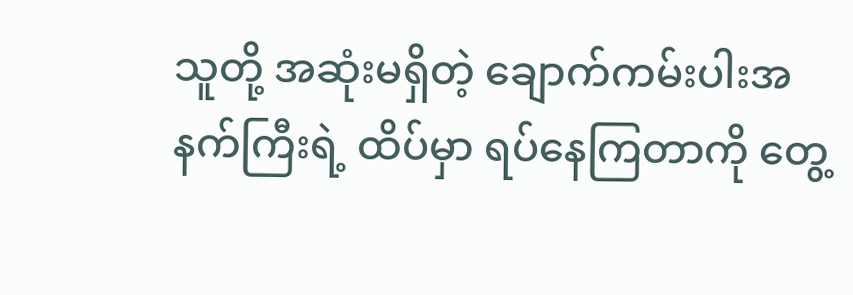သူတို့ အဆုံးမရှိတဲ့ ချောက်ကမ်းပါးအနက်ကြီးရဲ့ ထိပ်မှာ ရပ်နေကြတာကို တွေ့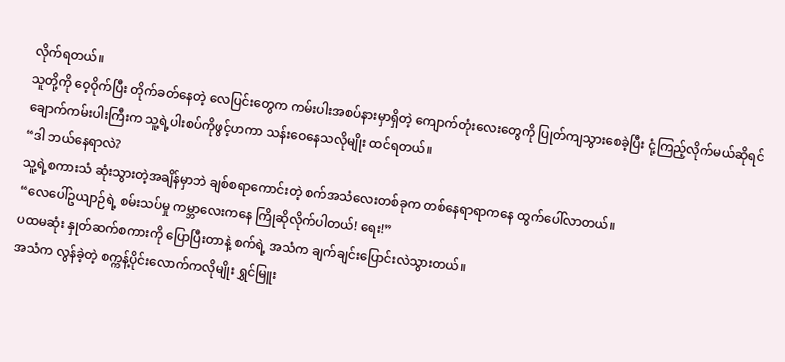လိုက်ရတယ်။
သူတို့ကို ဝေ့ဝိုက်ပြီး တိုက်ခတ်နေတဲ့ လေပြင်းတွေက ကမ်းပါးအစပ်နားမှာရှိတဲ့ ကျောက်တုံးလေးတွေကို ပြုတ်ကျသွားစေခဲ့ပြီး ငုံ့ကြည့်လိုက်မယ်ဆိုရင် ချောက်ကမ်းပါးကြီးက သူ့ရဲ့ပါးစပ်ကိုဖွင့်ဟကာ သန်းဝေနေသလိုမျိုး ထင်ရတယ်။
“ဒါ ဘယ်နေရာလဲ?
သူ့ရဲ့စကားသံ ဆုံးသွားတဲ့အချိန်မှာဘဲ ချစ်စရာကောင်းတဲ့ စက်အသံလေးတစ်ခုက တစ်နေရာရာကနေ ထွက်ပေါ်လာတယ်။
“လေပေါ်ဥယျာဉ်ရဲ့ စမ်းသပ်မှု ကမ္ဘာလေးကနေ ကြိုဆိုလိုက်ပါတယ်! ရေး!”
ပထမဆုံး နှုတ်ဆက်စကားကို ပြောပြီးတာနဲ့ စက်ရဲ့ အသံက ချက်ချင်းပြောင်းလဲသွားတယ်။
အသံက လွန်ခဲ့တဲ့ စက္ကန့်ပိုင်းလောက်ကလိုမျိုး ရွှင်မြူး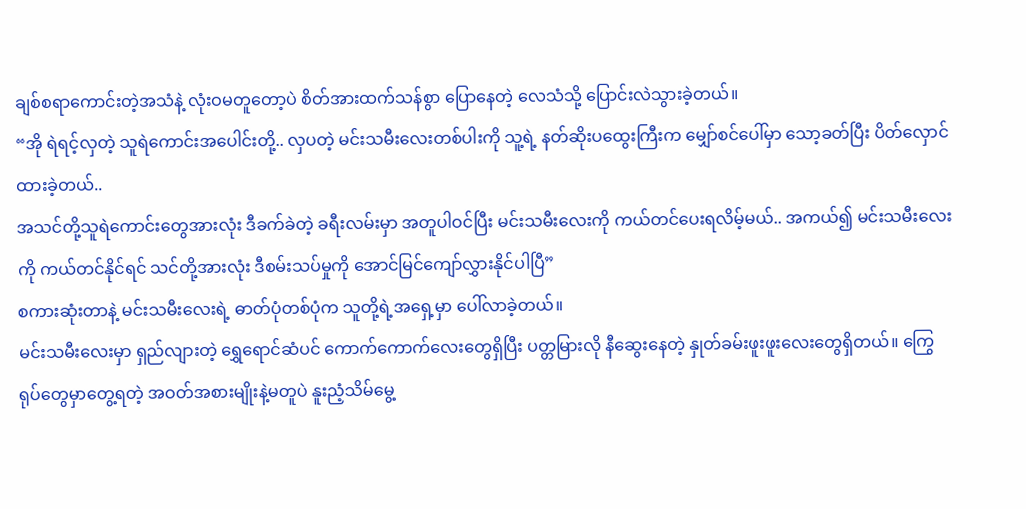ချစ်စရာကောင်းတဲ့အသံနဲ့ လုံးဝမတူတော့ပဲ စိတ်အားထက်သန်စွာ ပြောနေတဲ့ လေသံသို့ ပြောင်းလဲသွားခဲ့တယ်။
“အို ရဲရင့်လှတဲ့ သူရဲကောင်းအပေါင်းတို့.. လှပတဲ့ မင်းသမီးလေးတစ်ပါးကို သူ့ရဲ့ နတ်ဆိုးပထွေးကြီးက မျှော်စင်ပေါ်မှာ သော့ခတ်ပြီး ပိတ်လှောင်ထားခဲ့တယ်..
အသင်တို့သူရဲကောင်းတွေအားလုံး ဒီခက်ခဲတဲ့ ခရီးလမ်းမှာ အတူပါဝင်ပြီး မင်းသမီးလေးကို ကယ်တင်ပေးရလိမ့်မယ်.. အကယ်၍ မင်းသမီးလေးကို ကယ်တင်နိုင်ရင် သင်တို့အားလုံး ဒီစမ်းသပ်မှုကို အောင်မြင်ကျော်လွှားနိုင်ပါပြီ”
စကားဆုံးတာနဲ့ မင်းသမီးလေးရဲ့ ဓာတ်ပုံတစ်ပုံက သူတို့ရဲ့အရှေ့မှာ ပေါ်လာခဲ့တယ်။
မင်းသမီးလေးမှာ ရှည်လျားတဲ့ ရွှေရောင်ဆံပင် ကောက်ကောက်လေးတွေရှိပြီး ပတ္တမြားလို နီဆွေးနေတဲ့ နှုတ်ခမ်းဖူးဖူးလေးတွေရှိတယ်။ ကြွေရုပ်တွေမှာတွေ့ရတဲ့ အဝတ်အစားမျိုးနဲ့မတူပဲ နူးညံ့သိမ်မွေ့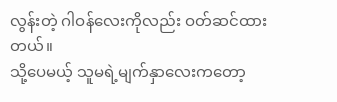လွန်းတဲ့ ဂါဝန်လေးကိုလည်း ဝတ်ဆင်ထားတယ်။
သို့ပေမယ့် သူမရဲ့မျက်နှာလေးကတော့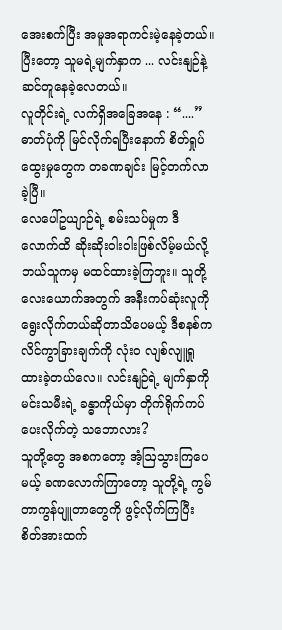အေးစက်ပြီး အမူအရာကင်းမဲ့နေခဲ့တယ်။
ပြီးတော့ သူမရဲ့မျက်နှာက ... လင်းနျဉ်နဲ့ ဆင်တူနေခဲ့လေတယ်။
လူတိုင်းရဲ့ လက်ရှိအခြေအနေ : “....”
ဓာတ်ပုံကို မြင်လိုက်ရပြီးနောက် စိတ်ရှုပ်ထွေးမှုတွေက တခဏချင်း မြင့်တက်လာခဲ့ပြီ။
လေပေါ်ဥယျာဉ်ရဲ့ စမ်းသပ်မှုက ဒီလောက်ထိ ဆိုးဆိုးဝါးဝါးဖြစ်လိမ့်မယ်လို့ ဘယ်သူကမှ မထင်ထားခဲ့ကြဘူး။ သူတို့ လေးယောက်အတွက် အနီးကပ်ဆုံးလူကို ရွေးလိုက်တယ်ဆိုတာသိပေမယ့် ဒီစနစ်က လိင်ကွာခြားချက်ကို လုံးဝ လျစ်လျူရှုထားခဲ့တယ်လေ။ လင်းနျဉ်ရဲ့ မျက်နှာကို မင်းသမီးရဲ့ ခန္ဓာကိုယ်မှာ တိုက်ရိုက်ကပ်ပေးလိုက်တဲ့ သဘောလား?
သူတို့တွေ အစကတော့ အံ့ဩသွားကြပေမယ့် ခဏလောက်ကြာတော့ သူတို့ရဲ့ ကွမ်တာကွန်ပျူတာတွေကို ဖွင့်လိုက်ကြပြီး စိတ်အားထက်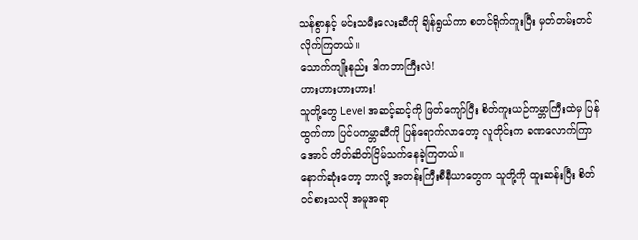သန်စွာနှင့် မင်းသမီးလေးဆီကို ချိန်ရွယ်ကာ စတင်ရိုက်ကူးပြီး မှတ်တမ်းတင်လိုက်ကြတယ်။
သောက်ကျိုးနည်း ဒါကဘာကြီးလဲ!
ဟားဟားဟားဟား!
သူတို့တွေ Level အဆင့်ဆင့်ကို ဖြတ်ကျော်ပြီး စိတ်ကူးယဉ်ကမ္ဘာကြီးထဲမှ ပြန်ထွက်ကာ ပြင်ပကမ္ဘာဆီကို ပြန်ရောက်လာတော့ လူတိုင်းက ခဏလောက်ကြာအောင် တိတ်ဆိတ်ငြိမ်သက်နေခဲ့ကြတယ်။
နောက်ဆုံးတော့ ဘာလို့ အတန်းကြီးစီနီယာတွေက သူတို့ကို ထူးဆန်းပြီး စိတ်ဝင်စားသလို အမူအရာ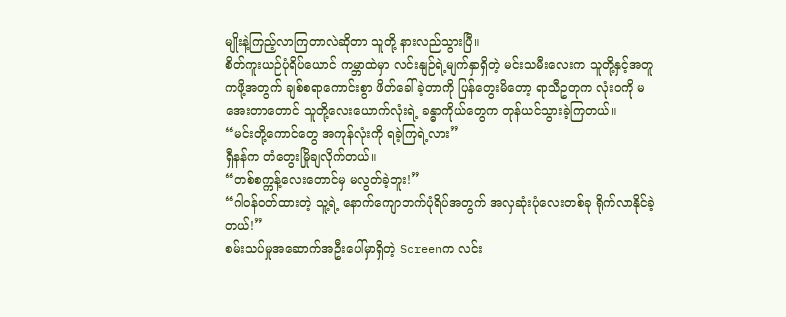မျိုးနဲ့ကြည့်လာကြတာလဲဆိုတာ သူတို့ နားလည်သွားပြီ။
စိတ်ကူးယဉ်ပုံရိပ်ယောင် ကမ္ဘာထဲမှာ လင်းနျဉ်ရဲ့မျက်နှာရှိတဲ့ မင်းသမီးလေးက သူတို့နှင့်အတူ ကဖို့အတွက် ချစ်စရာကောင်းစွာ ဖိတ်ခေါ်ခဲ့တာကို ပြန်တွေးမိတော့ ရာသီဥတုက လုံးဝကို မအေးတာတောင် သူတို့လေးယောက်လုံးရဲ့ ခန္ဓာကိုယ်တွေက တုန်ယင်သွားခဲ့ကြတယ်။
“မင်းတို့ကောင်တွေ အကုန်လုံးကို ရခဲ့ကြရဲ့လား”
ရှီနန်က တံတွေးမြိုချလိုက်တယ်။
“တစ်စက္ကန့်လေးတောင်မှ မလွတ်ခဲ့ဘူး!”
“ဂါဝန်ဝတ်ထားတဲ့ သူ့ရဲ့ နောက်ကျောဘက်ပုံရိပ်အတွက် အလှဆုံးပုံလေးတစ်ခု ရိုက်လာနိုင်ခဲ့တယ်!”
စမ်းသပ်မှုအဆောက်အဦးပေါ်မှာရှိတဲ့ Screenက လင်း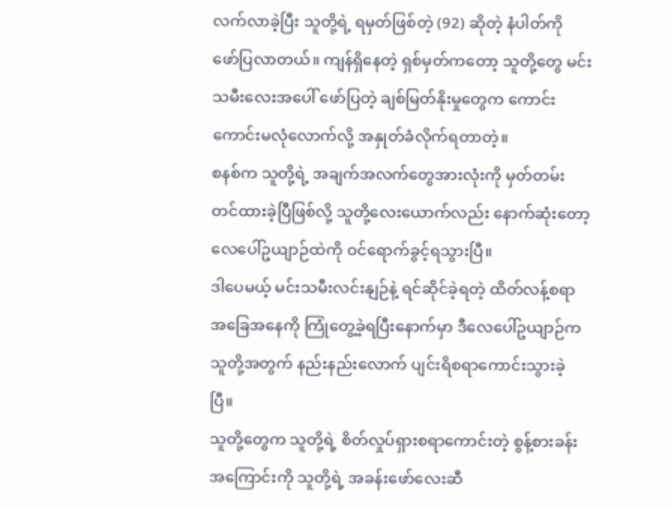လက်လာခဲ့ပြီး သူတို့ရဲ့ ရမှတ်ဖြစ်တဲ့ (92) ဆိုတဲ့ နံပါတ်ကို ဖော်ပြလာတယ်။ ကျန်ရှိနေတဲ့ ရှစ်မှတ်ကတော့ သူတို့တွေ မင်းသမီးလေးအပေါ် ဖော်ပြတဲ့ ချစ်မြတ်နိုးမှုတွေက ကောင်းကောင်းမလုံလောက်လို့ အနှုတ်ခံလိုက်ရတာတဲ့။
စနစ်က သူတို့ရဲ့ အချက်အလက်တွေအားလုံးကို မှတ်တမ်းတင်ထားခဲ့ပြီဖြစ်လို့ သူတို့လေးယောက်လည်း နောက်ဆုံးတော့ လေပေါ်ဥယျာဉ်ထဲကို ဝင်ရောက်ခွင့်ရသွားပြီ။
ဒါပေမယ့် မင်းသမီးလင်းနျဉ်နဲ့ ရင်ဆိုင်ခဲ့ရတဲ့ ထိတ်လန့်စရာအခြေအနေကို ကြုံတွေ့ခဲ့ရပြီးနောက်မှာ ဒီလေပေါ်ဥယျာဉ်က သူတို့အတွက် နည်းနည်းလောက် ပျင်းရိစရာကောင်းသွားခဲ့ပြီ။
သူတို့တွေက သူတို့ရဲ့ စိတ်လှုပ်ရှားစရာကောင်းတဲ့ စွန့်စားခန်းအကြောင်းကို သူတို့ရဲ့ အခန်းဖော်လေးဆီ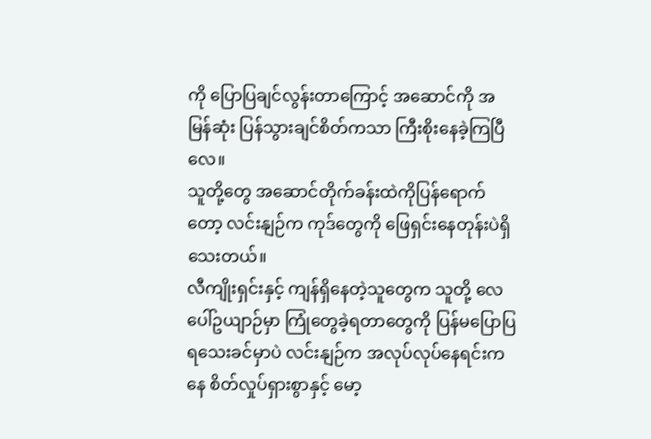ကို ပြောပြချင်လွန်းတာကြောင့် အဆောင်ကို အမြန်ဆုံး ပြန်သွားချင်စိတ်ကသာ ကြီးစိုးနေခဲ့ကြပြီလေ။
သူတို့တွေ အဆောင်တိုက်ခန်းထဲကိုပြန်ရောက်တော့ လင်းနျဉ်က ကုဒ်တွေကို ဖြေရှင်းနေတုန်းပဲရှိသေးတယ်။
လီကျိုးရှင်းနှင့် ကျန်ရှိနေတဲ့သူတွေက သူတို့ လေပေါ်ဥယျာဉ်မှာ ကြုံတွေခဲ့ရတာတွေကို ပြန်မပြောပြရသေးခင်မှာပဲ လင်းနျဉ်က အလုပ်လုပ်နေရင်းကနေ စိတ်လှုပ်ရှားစွာနှင့် မော့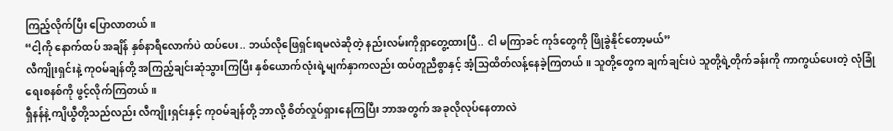ကြည့်လိုက်ပြီး ပြောလာတယ်။
“ငါ့ကို နောက်ထပ် အချိန် နှစ်နာရီလောက်ပဲ ထပ်ပေး.. ဘယ်လိုဖြေရှင်းရမလဲဆိုတဲ့ နည်းလမ်းကိုရှာတွေ့ထားပြီ.. ငါ မကြာခင် ကုဒ်တွေကို ဖြိုခွဲနိုင်တော့မယ်”
လီကျိုးရှင်းနဲ့ ကုဝမ်ချန်တို့ အကြည့်ချင်းဆုံသွားကြပြီး နှစ်ယောက်လုံးရဲ့မျက်နှာကလည်း ထပ်တူညီစွာနှင့် အံ့သြထိတ်လန့်နေခဲ့ကြတယ်။ သူတို့တွေက ချက်ချင်းပဲ သူတို့ရဲ့တိုက်ခန်းကို ကာကွယ်ပေးတဲ့ လုံခြုံရေးစနစ်ကို ဖွင့်လိုက်ကြတယ်။
ရှီနန်နဲ့ ကျိယွီတို့သည်လည်း လီကျိုးရှင်းနှင့် ကုဝမ်ချန်တို့ ဘာလို့ စိတ်လှုပ်ရှားနေကြပြီး ဘာအတွက် အခုလိုလုပ်နေတာလဲ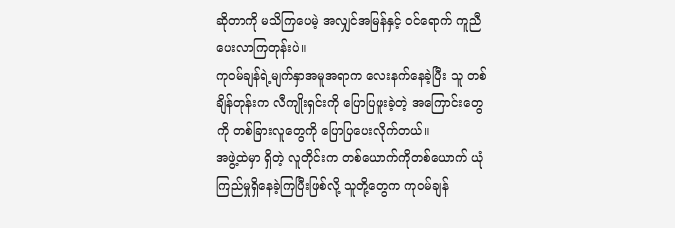ဆိုတာကို မသိကြပေမဲ့ အလျှင်အမြန်နှင့် ဝင်ရောက် ကူညီပေးလာကြတုန်းပဲ။
ကုဝမ်ချန်ရဲ့မျက်နှာအမူအရာက လေးနက်နေခဲ့ပြီး သူ တစ်ချိန်တုန်းက လီကျိုးရှင်းကို ပြောပြဖူးခဲ့တဲ့ အကြောင်းတွေကို တစ်ခြားလူတွေကို ပြောပြပေးလိုက်တယ်။
အဖွဲ့ထဲမှာ ရှိတဲ့ လူတိုင်းက တစ်ယောက်ကိုတစ်ယောက် ယုံကြည်မှုရှိနေခဲ့ကြပြီးဖြစ်လို့ သူတို့တွေက ကုဝမ်ချန်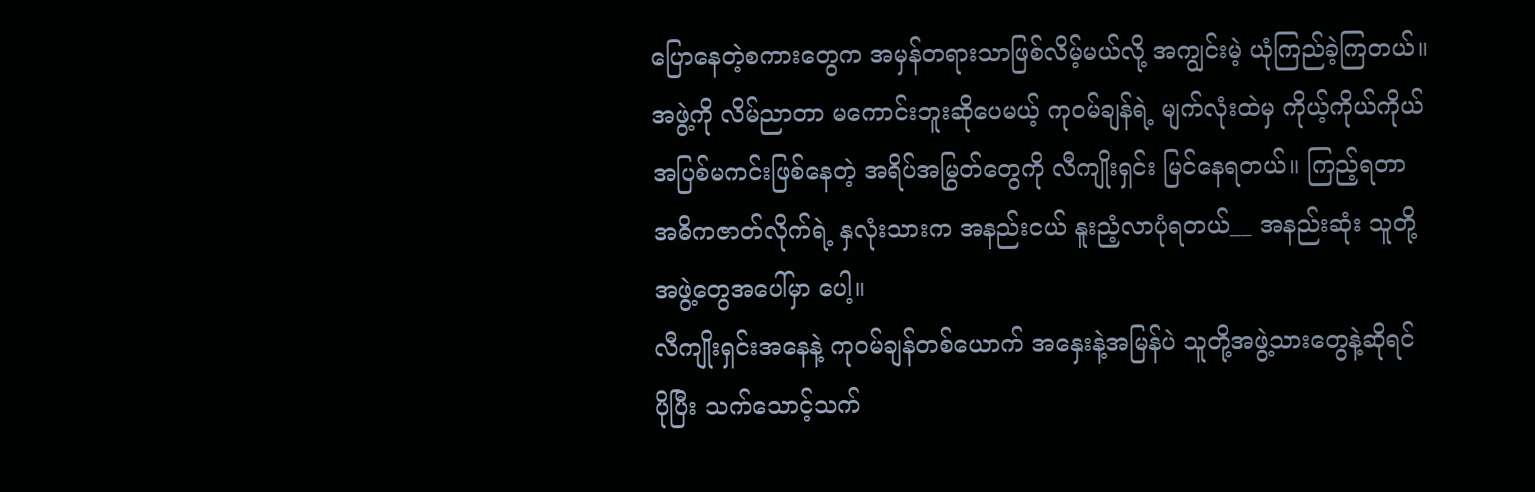ပြောနေတဲ့စကားတွေက အမှန်တရားသာဖြစ်လိမ့်မယ်လို့ အကျွင်းမဲ့ ယုံကြည်ခဲ့ကြတယ်။
အဖွဲ့ကို လိမ်ညာတာ မကောင်းဘူးဆိုပေမယ့် ကုဝမ်ချန်ရဲ့ မျက်လုံးထဲမှ ကိုယ့်ကိုယ်ကိုယ် အပြစ်မကင်းဖြစ်နေတဲ့ အရိပ်အမြွတ်တွေကို လီကျိုးရှင်း မြင်နေရတယ်။ ကြည့်ရတာ အဓိကဇာတ်လိုက်ရဲ့ နှလုံးသားက အနည်းငယ် နူးညံ့လာပုံရတယ်__ အနည်းဆုံး သူတို့ အဖွဲ့တွေအပေါ်မှာ ပေါ့။
လီကျိုးရှင်းအနေနဲ့ ကုဝမ်ချန်တစ်ယောက် အနှေးနဲ့အမြန်ပဲ သူတို့အဖွဲ့သားတွေနဲ့ဆိုရင် ပိုပြီး သက်သောင့်သက်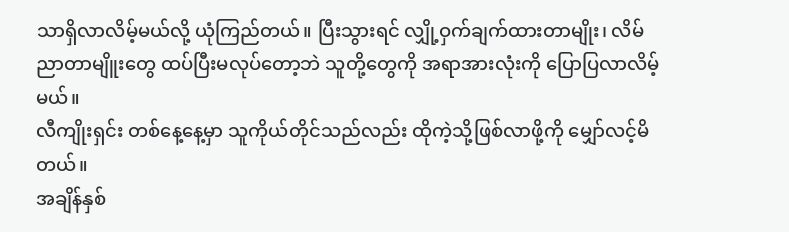သာရှိလာလိမ့်မယ်လို့ ယုံကြည်တယ်။ ပြီးသွားရင် လျှို့ဝှက်ချက်ထားတာမျိုး၊ လိမ်ညာတာမျိူးတွေ ထပ်ပြီးမလုပ်တော့ဘဲ သူတို့တွေကို အရာအားလုံးကို ပြောပြလာလိမ့်မယ်။
လီကျိုးရှင်း တစ်နေ့နေ့မှာ သူကိုယ်တိုင်သည်လည်း ထိုကဲ့သို့ဖြစ်လာဖို့ကို မျှော်လင့်မိတယ်။
အချိန်နှစ်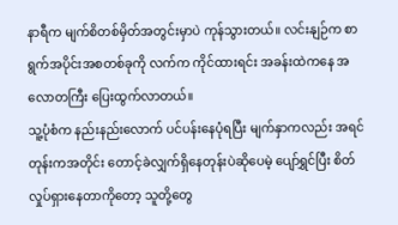နာရီက မျက်စိတစ်မှိတ်အတွင်းမှာပဲ ကုန်သွားတယ်။ လင်းနျဉ်က စာရွက်အပိုင်းအစတစ်ခုကို လက်က ကိုင်ထားရင်း အခန်းထဲကနေ အလောတကြီး ပြေးထွက်လာတယ်။
သူ့ပုံစံက နည်းနည်းလောက် ပင်ပန်းနေပုံရပြီး မျက်နှာကလည်း အရင်တုန်းကအတိုင်း တောင့်ခဲလျှက်ရှိနေတုန်းပဲဆိုပေမဲ့ ပျော်ရွှင်ပြီး စိတ်လှုပ်ရှားနေတာကိုတော့ သူတို့တွေ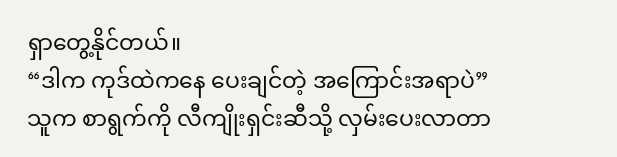ရှာတွေ့နိုင်တယ်။
“ဒါက ကုဒ်ထဲကနေ ပေးချင်တဲ့ အကြောင်းအရာပဲ”
သူက စာရွက်ကို လီကျိုးရှင်းဆီသို့ လှမ်းပေးလာတာ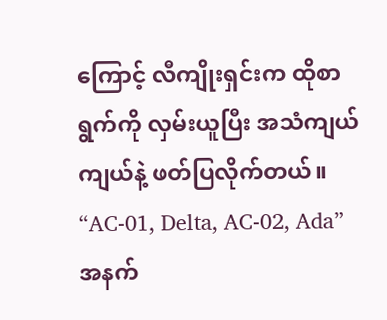ကြောင့် လီကျိုးရှင်းက ထိုစာရွက်ကို လှမ်းယူပြီး အသံကျယ်ကျယ်နဲ့ ဖတ်ပြလိုက်တယ်။
“AC-01, Delta, AC-02, Ada”
အနက်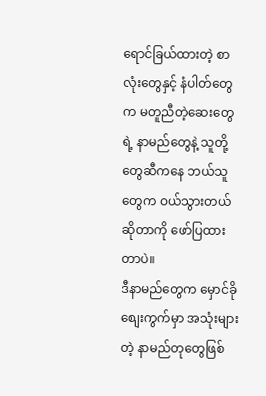ရောင်ခြယ်ထားတဲ့ စာလုံးတွေနှင့် နံပါတ်တွေက မတူညီတဲ့ဆေးတွေရဲ့ နာမည်တွေနဲ့ သူတို့တွေဆီကနေ ဘယ်သူတွေက ဝယ်သွားတယ်ဆိုတာကို ဖော်ပြထားတာပဲ။
ဒီနာမည်တွေက မှောင်ခိုစျေးကွက်မှာ အသုံးများတဲ့ နာမည်တုတွေဖြစ်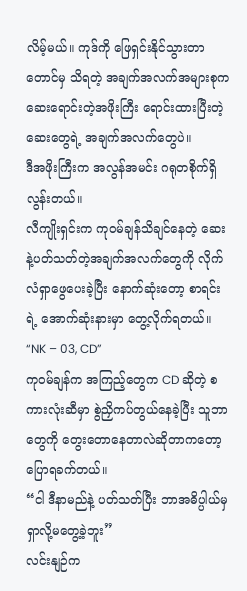လိမ့်မယ်။ ကုဒ်ကို ဖြေရှင်းနိုင်သွားတာတောင်မှ သိရတဲ့ အချက်အလက်အများစုက ဆေးရောင်းတဲ့အဖိုးကြီး ရောင်းထားပြီးတဲ့ ဆေးတွေရဲ့ အချက်အလက်တွေပဲ။
ဒီအဖိုးကြီးက အလွန်အမင်း ဂရုတစိုက်ရှိလွန်းတယ်။
လီကျိုးရှင်းက ကုဝမ်ချန်သိချင်နေတဲ့ ဆေးနဲ့ပတ်သတ်တဲ့အချက်အလက်တွေကို လိုက်လံရှာဖွေပေးခဲ့ပြီး နောက်ဆုံးတော့ စာရင်းရဲ့ အောက်ဆုံးနားမှာ တွေ့လိုက်ရတယ်။
“NK – 03, CD”
ကုဝမ်ချန်က အကြည့်တွေက CD ဆိုတဲ့ စကားလုံးဆီမှာ စွဲညှိကပ်တွယ်နေခဲ့ပြီး သူဘာတွေကို တွေးတောနေတာလဲဆိုတာကတော့ ပြောရခက်တယ်။
“ငါ ဒီနာမည်နဲ့ ပတ်သတ်ပြီး ဘာအဓိပ္ပါယ်မှ ရှာလို့မတွေ့ခဲ့ဘူး”
လင်းနျဉ်က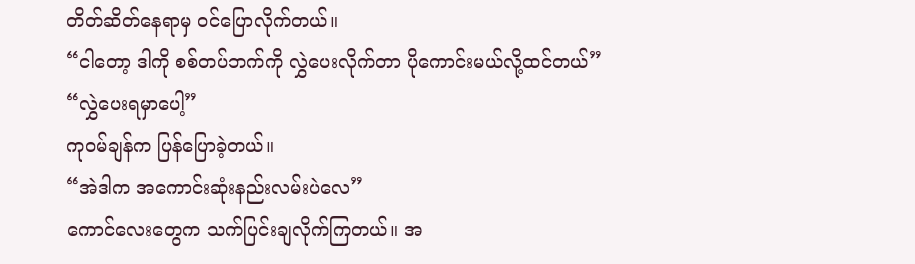တိတ်ဆိတ်နေရာမှ ဝင်ပြောလိုက်တယ်။
“ငါတော့ ဒါကို စစ်တပ်ဘက်ကို လွှဲပေးလိုက်တာ ပိုကောင်းမယ်လို့ထင်တယ်”
“လွှဲပေးရမှာပေါ့”
ကုဝမ်ချန်က ပြန်ပြောခဲ့တယ်။
“အဲဒါက အကောင်းဆုံးနည်းလမ်းပဲလေ”
ကောင်လေးတွေက သက်ပြင်းချလိုက်ကြတယ်။ အ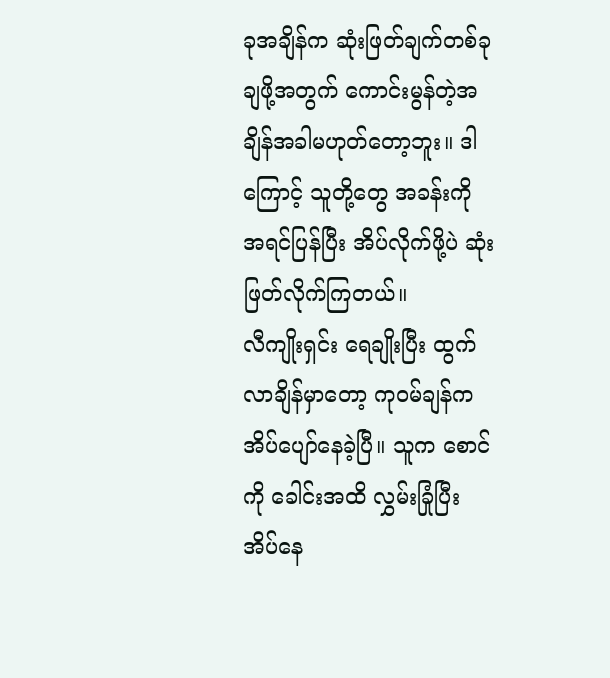ခုအချိန်က ဆုံးဖြတ်ချက်တစ်ခု ချဖို့အတွက် ကောင်းမွန်တဲ့အချိန်အခါမဟုတ်တော့ဘူး။ ဒါကြောင့် သူတို့တွေ အခန်းကို အရင်ပြန်ပြီး အိပ်လိုက်ဖို့ပဲ ဆုံးဖြတ်လိုက်ကြတယ်။
လီကျိုးရှင်း ရေချိုးပြီး ထွက်လာချိန်မှာတော့ ကုဝမ်ချန်က အိပ်ပျော်နေခဲ့ပြီ။ သူက စောင်ကို ခေါင်းအထိ လွှမ်းခြုံပြီး အိပ်နေ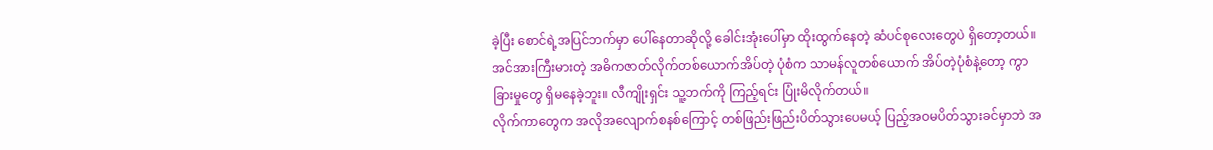ခဲ့ပြီး စောင်ရဲ့အပြင်ဘက်မှာ ပေါ်နေတာဆိုလို့ ခေါင်းအုံးပေါ်မှာ ထိုးထွက်နေတဲ့ ဆံပင်စုလေးတွေပဲ ရှိတော့တယ်။
အင်အားကြီးမားတဲ့ အဓိကဇာတ်လိုက်တစ်ယောက်အိပ်တဲ့ ပုံစံက သာမန်လူတစ်ယောက် အိပ်တဲ့ပုံစံနဲ့တော့ ကွာခြားမှုတွေ ရှိမနေခဲ့ဘူး။ လီကျိုးရှင်း သူ့ဘက်ကို ကြည့်ရင်း ပြုံးမိလိုက်တယ်။
လိုက်ကာတွေက အလိုအလျောက်စနစ်ကြောင့် တစ်ဖြည်းဖြည်းပိတ်သွားပေမယ့် ပြည့်အဝမပိတ်သွားခင်မှာဘဲ အ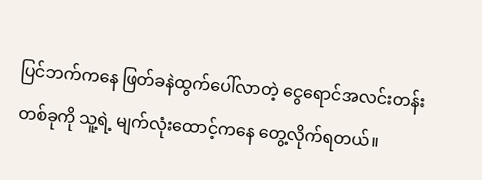ပြင်ဘက်ကနေ ဖြတ်ခနဲထွက်ပေါ်လာတဲ့ ငွေရောင်အလင်းတန်းတစ်ခုကို သူ့ရဲ့ မျက်လုံးထောင့်ကနေ တွေ့လိုက်ရတယ်။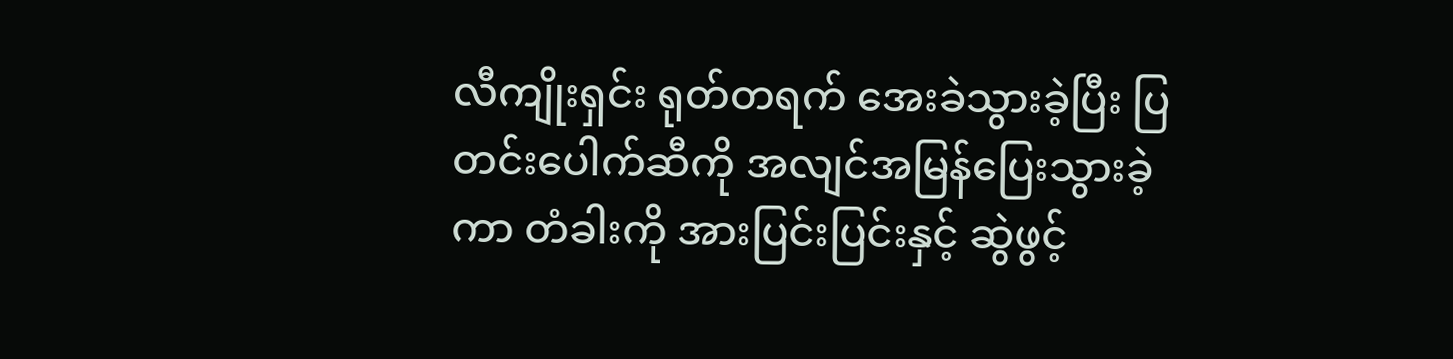လီကျိုးရှင်း ရုတ်တရက် အေးခဲသွားခဲ့ပြီး ပြတင်းပေါက်ဆီကို အလျင်အမြန်ပြေးသွားခဲ့ကာ တံခါးကို အားပြင်းပြင်းနှင့် ဆွဲဖွင့်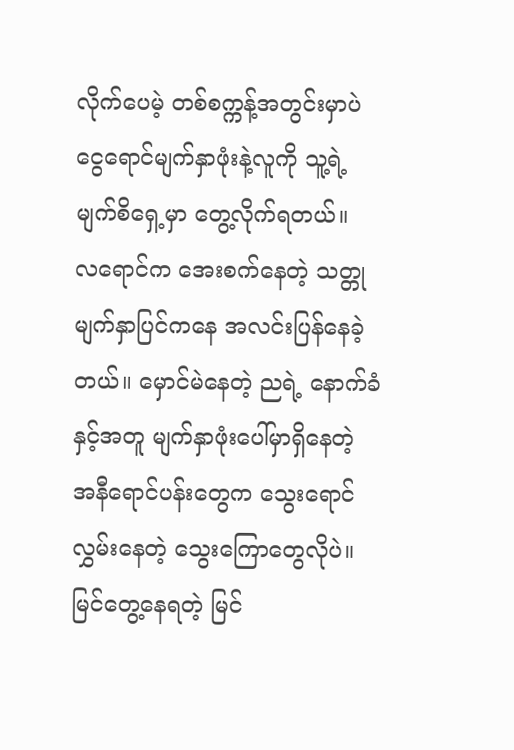လိုက်ပေမဲ့ တစ်စက္ကန့်အတွင်းမှာပဲ ငွေရောင်မျက်နှာဖုံးနဲ့လူကို သူ့ရဲ့ မျက်စိရှေ့မှာ တွေ့လိုက်ရတယ်။
လရောင်က အေးစက်နေတဲ့ သတ္တုမျက်နှာပြင်ကနေ အလင်းပြန်နေခဲ့တယ်။ မှောင်မဲနေတဲ့ ညရဲ့ နောက်ခံနှင့်အတူ မျက်နှာဖုံးပေါ်မှာရှိနေတဲ့ အနီရောင်ပန်းတွေက သွေးရောင်လွှမ်းနေတဲ့ သွေးကြောတွေလိုပဲ။ မြင်တွေ့နေရတဲ့ မြင်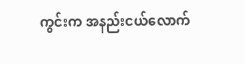ကွင်းက အနည်းငယ်လောက်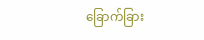ခြောက်ခြား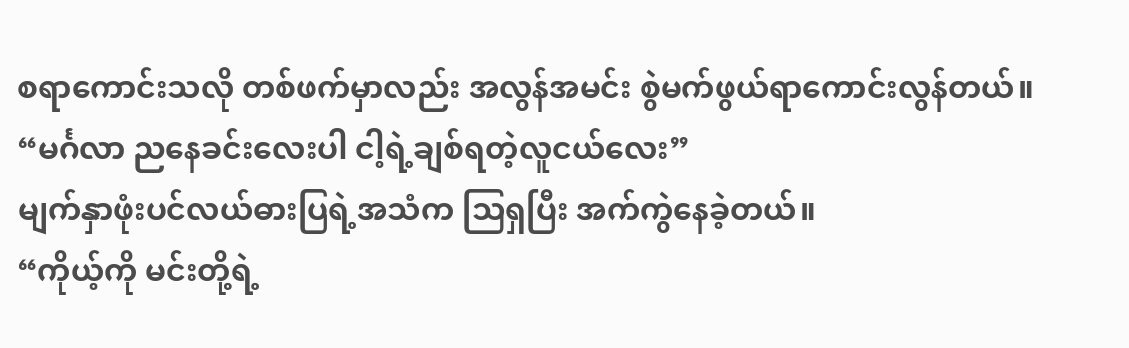စရာကောင်းသလို တစ်ဖက်မှာလည်း အလွန်အမင်း စွဲမက်ဖွယ်ရာကောင်းလွန်တယ်။
“မင်္ဂလာ ညနေခင်းလေးပါ ငါ့ရဲ့ချစ်ရတဲ့လူငယ်လေး”
မျက်နှာဖုံးပင်လယ်ဓားပြရဲ့အသံက သြရှပြီး အက်ကွဲနေခဲ့တယ်။
“ကိုယ့်ကို မင်းတို့ရဲ့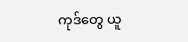ကုဒ်တွေ ယူ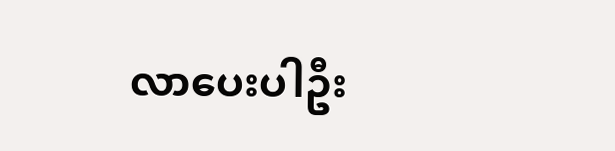လာပေးပါဦး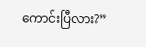ကောင်းပြီလား?”